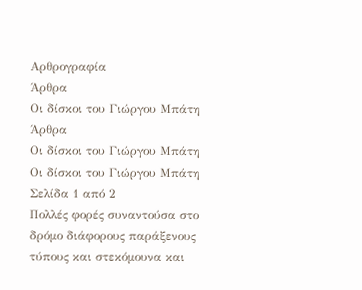Αρθρογραφία
Άρθρα
Οι δίσκοι του Γιώργου Μπάτη
Άρθρα
Οι δίσκοι του Γιώργου Μπάτη
Οι δίσκοι του Γιώργου Μπάτη
Σελίδα 1 από 2
Πολλές φορές συναντούσα στο δρόμο διάφορους παράξενους τύπους και στεκόμουνα και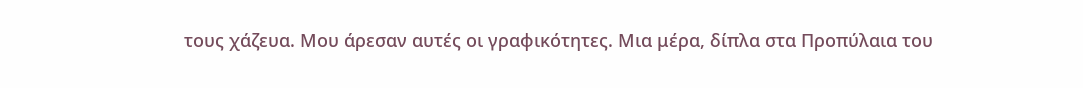τους χάζευα. Μου άρεσαν αυτές οι γραφικότητες. Μια μέρα, δίπλα στα Προπύλαια του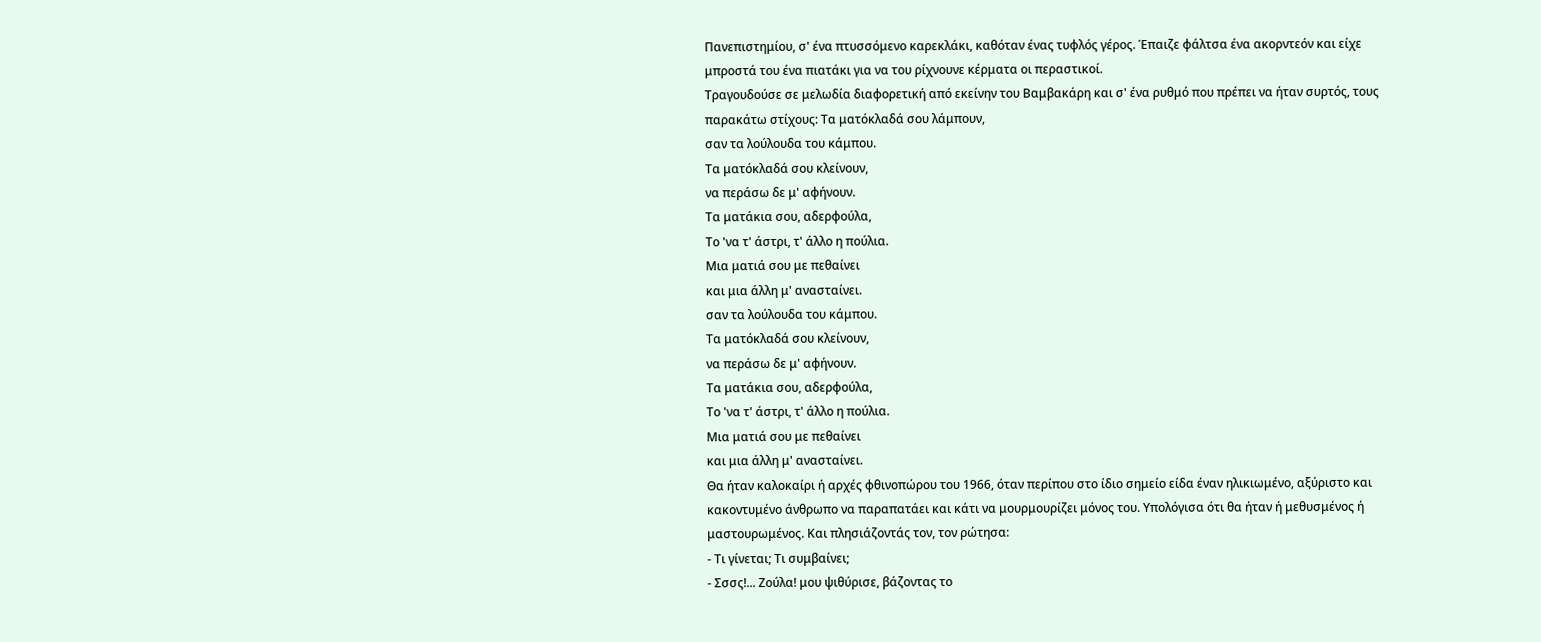Πανεπιστημίου, σ' ένα πτυσσόμενο καρεκλάκι, καθόταν ένας τυφλός γέρος. Έπαιζε φάλτσα ένα ακορντεόν και είχε μπροστά του ένα πιατάκι για να του ρίχνουνε κέρματα οι περαστικοί.
Τραγουδούσε σε μελωδία διαφορετική από εκείνην του Βαμβακάρη και σ' ένα ρυθμό που πρέπει να ήταν συρτός, τους παρακάτω στίχους: Τα ματόκλαδά σου λάμπουν,
σαν τα λούλουδα του κάμπου.
Τα ματόκλαδά σου κλείνουν,
να περάσω δε μ' αφήνουν.
Τα ματάκια σου, αδερφούλα,
Το 'να τ' άστρι, τ' άλλο η πούλια.
Μια ματιά σου με πεθαίνει
και μια άλλη μ' ανασταίνει.
σαν τα λούλουδα του κάμπου.
Τα ματόκλαδά σου κλείνουν,
να περάσω δε μ' αφήνουν.
Τα ματάκια σου, αδερφούλα,
Το 'να τ' άστρι, τ' άλλο η πούλια.
Μια ματιά σου με πεθαίνει
και μια άλλη μ' ανασταίνει.
Θα ήταν καλοκαίρι ή αρχές φθινοπώρου του 1966, όταν περίπου στο ίδιο σημείο είδα έναν ηλικιωμένο, αξύριστο και κακοντυμένο άνθρωπο να παραπατάει και κάτι να μουρμουρίζει μόνος του. Υπολόγισα ότι θα ήταν ή μεθυσμένος ή μαστουρωμένος. Και πλησιάζοντάς τον, τον ρώτησα:
- Τι γίνεται; Τι συμβαίνει;
- Σσσς!... Ζούλα! μου ψιθύρισε, βάζοντας το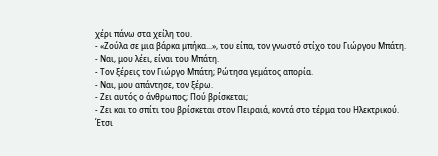χέρι πάνω στα χείλη του.
- «Ζούλα σε μια βάρκα μπήκα...», του είπα, τον γνωστό στίχο του Γιώργου Μπάτη.
- Ναι, μου λέει, είναι του Μπάτη.
- Τον ξέρεις τον Γιώργο Μπάτη; Ρώτησα γεμάτος απορία.
- Ναι, μου απάντησε, τον ξέρω.
- Ζει αυτός ο άνθρωπος; Πού βρίσκεται;
- Ζει και το σπίτι του βρίσκεται στον Πειραιά, κοντά στο τέρμα του Ηλεκτρικού.
Έτσι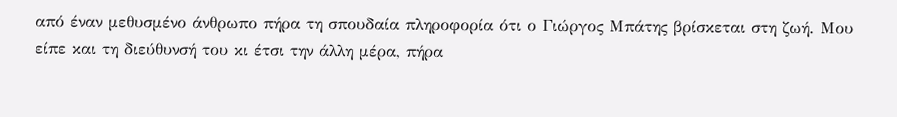από έναν μεθυσμένο άνθρωπο πήρα τη σπουδαία πληροφορία ότι ο Γιώργος Μπάτης βρίσκεται στη ζωή. Μου είπε και τη διεύθυνσή του κι έτσι την άλλη μέρα, πήρα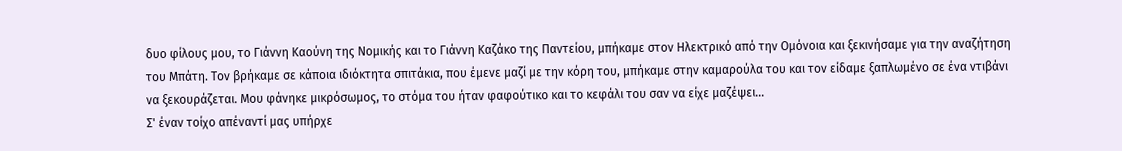δυο φίλους μου, το Γιάννη Καούνη της Νομικής και το Γιάννη Καζάκο της Παντείου, μπήκαμε στον Ηλεκτρικό από την Ομόνοια και ξεκινήσαμε για την αναζήτηση του Μπάτη. Τον βρήκαμε σε κάποια ιδιόκτητα σπιτάκια, που έμενε μαζί με την κόρη του, μπήκαμε στην καμαρούλα του και τον είδαμε ξαπλωμένο σε ένα ντιβάνι να ξεκουράζεται. Μου φάνηκε μικρόσωμος, το στόμα του ήταν φαφούτικο και το κεφάλι του σαν να είχε μαζέψει...
Σ' έναν τοίχο απέναντί μας υπήρχε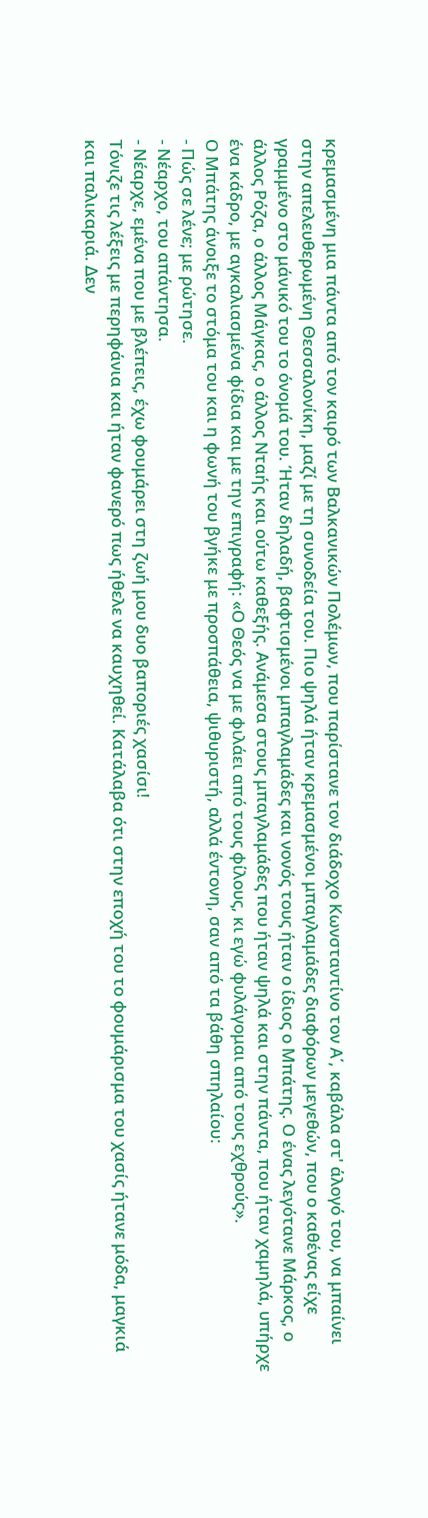κρεμασμένη μια πάντα από τον καιρό των Βαλκανικών Πολέμων, που παρίστανε τον διάδοχο Κωνσταντίνο τον Α΄, καβάλα στ' άλογό του, να μπαίνει στην απελευθερωμένη Θεσσαλονίκη, μαζί με τη συνοδεία του. Πιο ψηλά ήταν κρεμασμένοι μπαγλαμάδες διαφόρων μεγεθών, που ο καθένας είχε γραμμένο στο μάνικό του το όνομά του. Ήταν δηλαδή, βαφτισμένοι μπαγλαμάδες και νονός τους ήταν ο ίδιος ο Μπάτης. Ο ένας λεγότανε Μάρκος, ο άλλος Ρόζα, ο άλλος Μάγκας, ο άλλος Νταής και ούτω καθεξής. Ανάμεσα στους μπαγλαμάδες που ήταν ψηλά και στην πάντα, που ήταν χαμηλά, υπήρχε ένα κάδρο, με αγκαλιασμένα φίδια και με την επιγραφή: «Ο Θεός να με φιλάει από τους φίλους, κι εγώ φυλάγομαι από τους εχθρούς».
Ο Μπάτης άνοιξε το στόμα του και η φωνή του βγήκε με προσπάθεια, ψιθυριστή, αλλά έντονη, σαν από τα βάθη σπηλαίου:
- Πώς σε λένε; με ρώτησε.
- Νέαρχο, του απάντησα.
- Νέαρχε, εμένα που με βλέπεις, έχω φουμάρει στη ζωή μου δυο βαποριές χασίσι!
Τόνιζε τις λέξεις με περηφάνια και ήταν φανερό πως ήθελε να καυχηθεί. Κατάλαβα ότι στην εποχή του το φουμάρισμα του χασίς ήτανε μόδα, μαγκιά και παλικαριά. Δεν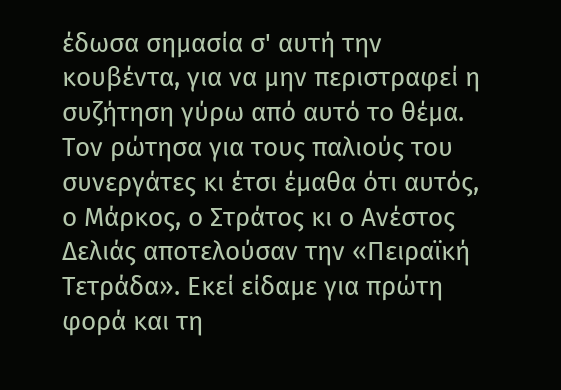έδωσα σημασία σ' αυτή την κουβέντα, για να μην περιστραφεί η συζήτηση γύρω από αυτό το θέμα. Τον ρώτησα για τους παλιούς του συνεργάτες κι έτσι έμαθα ότι αυτός, ο Μάρκος, ο Στράτος κι ο Ανέστος Δελιάς αποτελούσαν την «Πειραϊκή Τετράδα». Εκεί είδαμε για πρώτη φορά και τη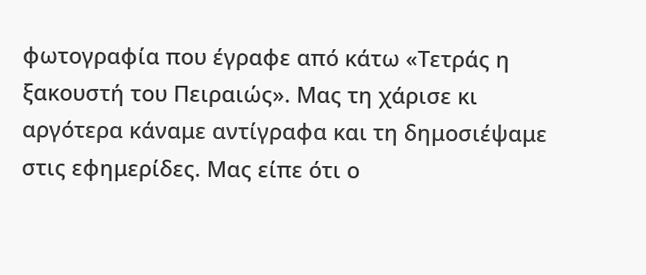φωτογραφία που έγραφε από κάτω «Τετράς η ξακουστή του Πειραιώς». Μας τη χάρισε κι αργότερα κάναμε αντίγραφα και τη δημοσιέψαμε στις εφημερίδες. Μας είπε ότι ο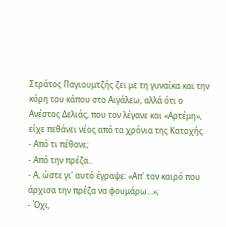Στράτος Παγιουμτζής ζει με τη γυναίκα και την κόρη του κάπου στο Αιγάλεω, αλλά ότι ο Ανέστος Δελιάς, που τον λέγανε και «Αρτέμη», είχε πεθάνει νέος από τα χρόνια της Κατοχής.
- Από τι πέθανε;
- Από την πρέζα..
- Α, ώστε γι' αυτό έγραψε: «Απ' τον καιρό που άρχισα την πρέζα να φουμάρω...»;
- Όχι,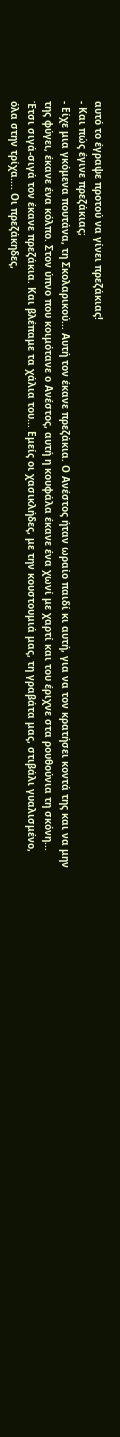αυτό το έγραψε προτού να γίνει πρεζάκιας!
- Και πώς έγινε πρεζάκιας;
- Είχε μια γκόμενα πουτάνα, τη Σκολαρικού... Αυτή τον έκανε πρεζάκια. Ο Ανέστος ήταν ωραίο παιδί κι αυτή, για να τον κρατήσει κοντά της και να μην της φύγει, έκανε ένα κόλπο. Στον ύπνο που κοιμότανε ο Ανέστος, αυτή η κουφάλα έκανε ένα χωνί με χαρτί και του έριχνε στα ρουθούνια τη σκόνη... Έτσι σιγά-σιγά τον έκανε πρεζάκια. Και βλέπαμε τα χάλια του... Εμείς οι χασικλήδες, με την κουστουμιά μας, τη γραβάτα μας, στιβάλι γυαλισμένο, όλα στην τρίχα.... Οι πρεζάκηδες,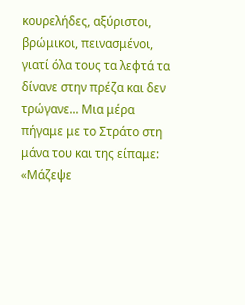κουρελήδες, αξύριστοι, βρώμικοι, πεινασμένοι, γιατί όλα τους τα λεφτά τα δίνανε στην πρέζα και δεν τρώγανε... Μια μέρα πήγαμε με το Στράτο στη μάνα του και της είπαμε: «Μάζεψε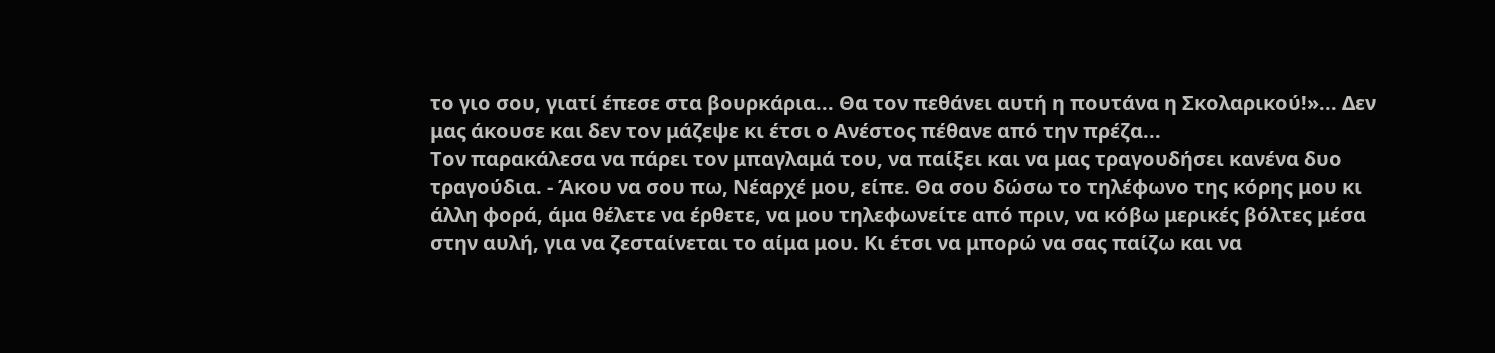το γιο σου, γιατί έπεσε στα βουρκάρια... Θα τον πεθάνει αυτή η πουτάνα η Σκολαρικού!»... Δεν μας άκουσε και δεν τον μάζεψε κι έτσι ο Ανέστος πέθανε από την πρέζα...
Τον παρακάλεσα να πάρει τον μπαγλαμά του, να παίξει και να μας τραγουδήσει κανένα δυο τραγούδια. - Άκου να σου πω, Νέαρχέ μου, είπε. Θα σου δώσω το τηλέφωνο της κόρης μου κι άλλη φορά, άμα θέλετε να έρθετε, να μου τηλεφωνείτε από πριν, να κόβω μερικές βόλτες μέσα στην αυλή, για να ζεσταίνεται το αίμα μου. Κι έτσι να μπορώ να σας παίζω και να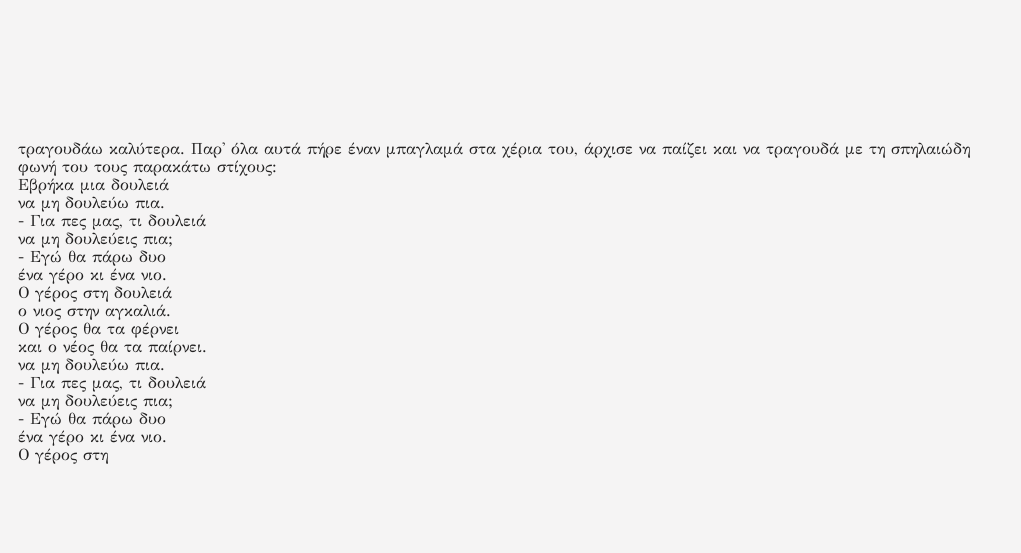τραγουδάω καλύτερα. Παρ' όλα αυτά πήρε έναν μπαγλαμά στα χέρια του, άρχισε να παίζει και να τραγουδά με τη σπηλαιώδη φωνή του τους παρακάτω στίχους:
Εβρήκα μια δουλειά
να μη δουλεύω πια.
- Για πες μας, τι δουλειά
να μη δουλεύεις πια;
- Εγώ θα πάρω δυο
ένα γέρο κι ένα νιο.
Ο γέρος στη δουλειά
ο νιος στην αγκαλιά.
Ο γέρος θα τα φέρνει
και ο νέος θα τα παίρνει.
να μη δουλεύω πια.
- Για πες μας, τι δουλειά
να μη δουλεύεις πια;
- Εγώ θα πάρω δυο
ένα γέρο κι ένα νιο.
Ο γέρος στη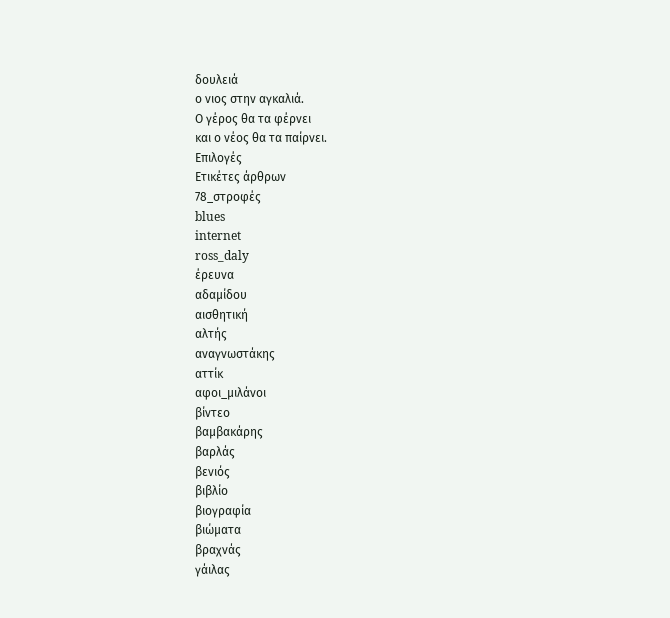δουλειά
ο νιος στην αγκαλιά.
Ο γέρος θα τα φέρνει
και ο νέος θα τα παίρνει.
Επιλογές
Ετικέτες άρθρων
78_στροφές
blues
internet
ross_daly
έρευνα
αδαμίδου
αισθητική
αλτής
αναγνωστάκης
αττίκ
αφοι_μιλάνοι
βίντεο
βαμβακάρης
βαρλάς
βενιός
βιβλίο
βιογραφία
βιώματα
βραχνάς
γάιλας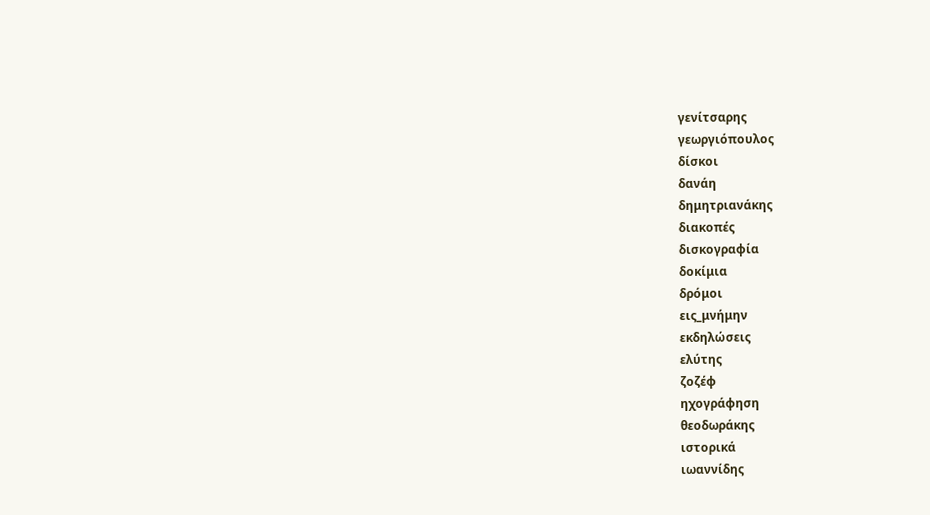γενίτσαρης
γεωργιόπουλος
δίσκοι
δανάη
δημητριανάκης
διακοπές
δισκογραφία
δοκίμια
δρόμοι
εις_μνήμην
εκδηλώσεις
ελύτης
ζοζέφ
ηχογράφηση
θεοδωράκης
ιστορικά
ιωαννίδης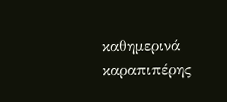καθημερινά
καραπιπέρης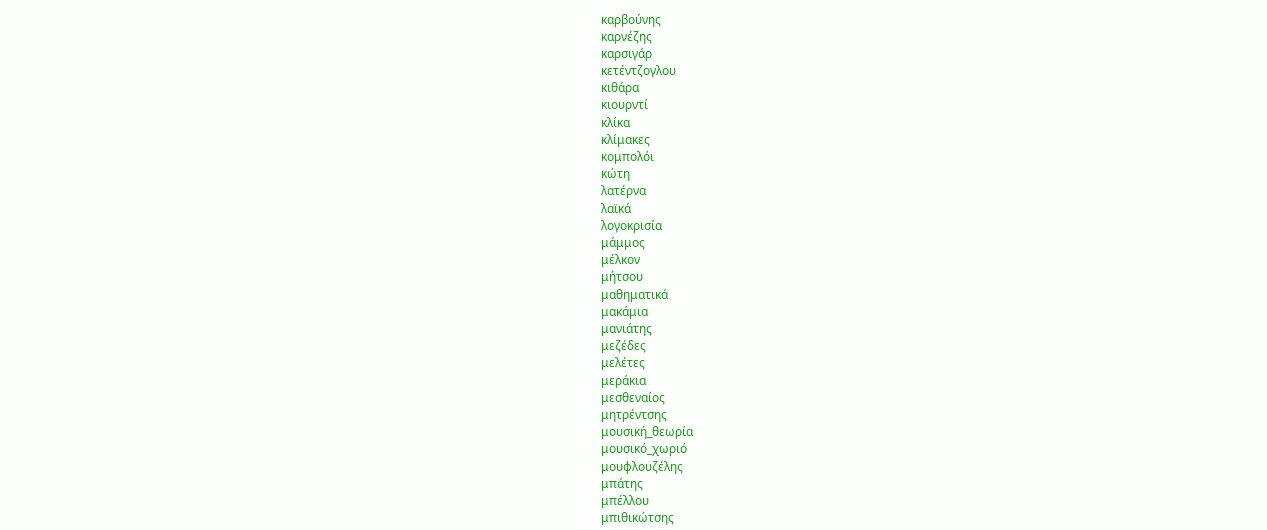καρβούνης
καρνέζης
καρσιγάρ
κετέντζογλου
κιθάρα
κιουρντί
κλίκα
κλίμακες
κομπολόι
κώτη
λατέρνα
λαϊκά
λογοκρισία
μάμμος
μέλκον
μήτσου
μαθηματικά
μακάμια
μανιάτης
μεζέδες
μελέτες
μεράκια
μεσθεναίος
μητρέντσης
μουσική_θεωρία
μουσικό_χωριό
μουφλουζέλης
μπάτης
μπέλλου
μπιθικώτσης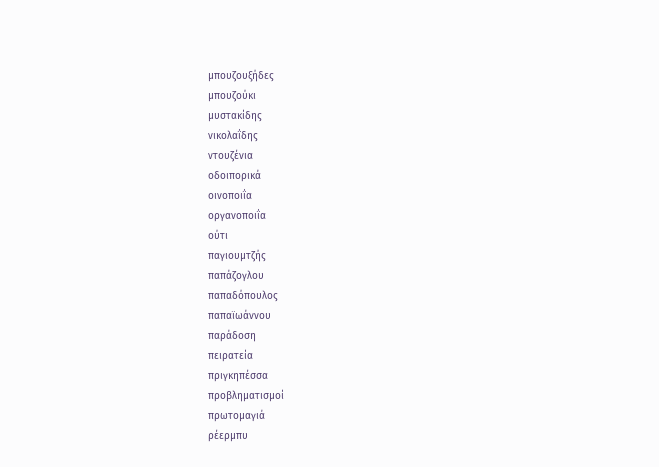μπουζουξήδες
μπουζούκι
μυστακίδης
νικολαΐδης
ντουζένια
οδοιπορικά
οινοποιΐα
οργανοποιΐα
ούτι
παγιουμτζής
παπάζογλου
παπαδόπουλος
παπαϊωάννου
παράδοση
πειρατεία
πριγκηπέσσα
προβληματισμοί
πρωτομαγιά
ρέερμπυ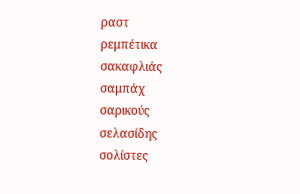ραστ
ρεμπέτικα
σακαφλιάς
σαμπάχ
σαρικούς
σελασίδης
σολίστες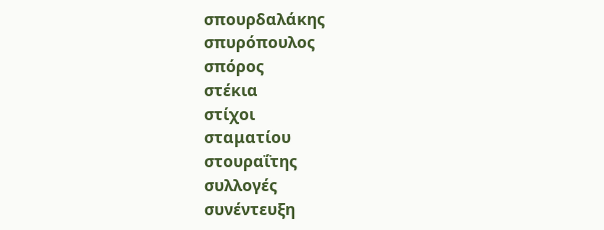σπουρδαλάκης
σπυρόπουλος
σπόρος
στέκια
στίχοι
σταματίου
στουραΐτης
συλλογές
συνέντευξη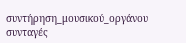συντήρηση_μουσικού_οργάνου
συνταγές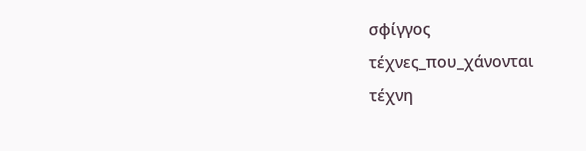σφίγγος
τέχνες_που_χάνονται
τέχνη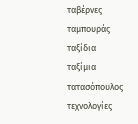ταβέρνες
ταμπουράς
ταξίδια
ταξίμια
τατασόπουλος
τεχνολογίες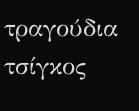τραγούδια
τσίγκος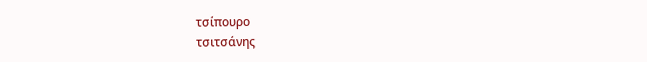τσίπουρο
τσιτσάνης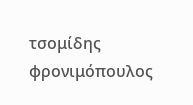τσομίδης
φρονιμόπουλος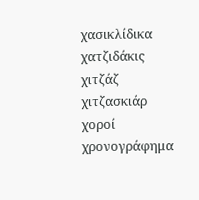χασικλίδικα
χατζιδάκις
χιτζάζ
χιτζασκιάρ
χοροί
χρονογράφημα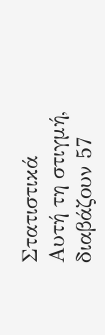Στατιστικά
Αυτή τη στιγμή, διαβάζουν 57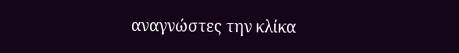αναγνώστες την κλίκα